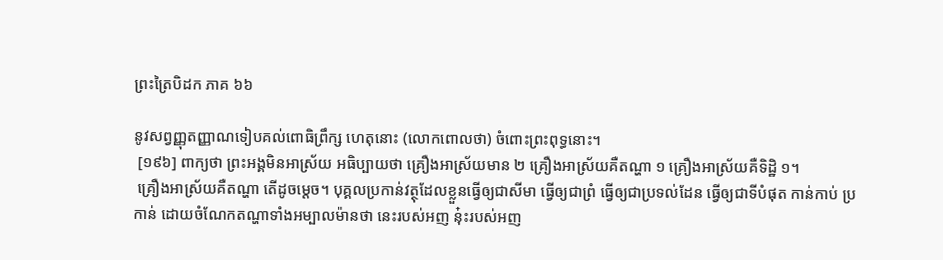ព្រះត្រៃបិដក ភាគ ៦៦

នូវសព្វញ្ញុតញ្ញាណទៀបគល់ពោធិព្រឹក្ស ហេតុនោះ (លោកពោលថា) ចំពោះព្រះពុទ្ធនោះ។
 [១៩៦] ពាក្យថា ព្រះអង្គមិនអាស្រ័យ អធិប្បាយថា គ្រឿងអាស្រ័យមាន ២ គ្រឿងអាស្រ័យគឺតណ្ហា ១ គ្រឿងអាស្រ័យគឺទិដ្ឋិ ១។
 គ្រឿងអាស្រ័យគឺតណ្ហា តើដូចម្តេច។ បុគ្គលប្រកាន់វត្ថុដែលខ្លួនធ្វើឲ្យជាសីមា ធ្វើឲ្យជាព្រំ ធ្វើឲ្យជាប្រទល់ដែន ធ្វើឲ្យជាទីបំផុត កាន់កាប់ ប្រកាន់ ដោយចំណែកតណ្ហាទាំងអម្បាលម៉ានថា នេះរបស់អញ នុ៎ះរបស់អញ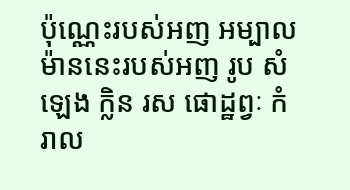ប៉ុណ្ណេះរបស់អញ អម្បាលម៉ាននេះរបស់អញ រូប សំឡេង ក្លិន រស ផោដ្ឋព្វៈ កំរាល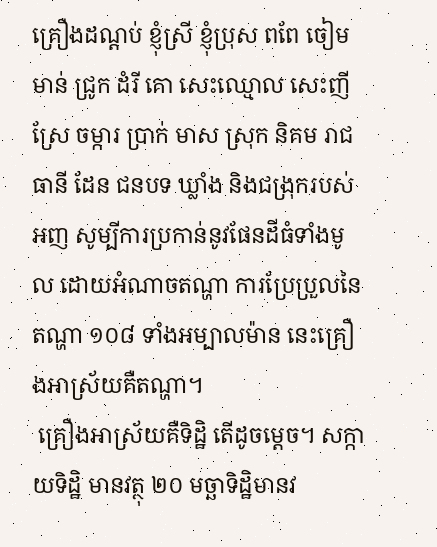គ្រឿងដណ្តប់ ខ្ញុំស្រី ខ្ញុំប្រុស ពពែ ចៀម មាន់ ជ្រូក ដំរី គោ សេះឈ្មោល សេះញី ស្រែ ចម្ការ ប្រាក់ មាស ស្រុក និគម រាជធានី ដែន ជនបទ ឃ្លាំង និងជង្រុករបស់អញ សូម្បីការប្រកាន់នូវផែនដីធំទាំងមូល ដោយអំណាចតណ្ហា ការប្រែប្រួលនៃតណ្ហា ១០៨ ទាំងអម្បាលម៉ាន នេះគ្រឿងអាស្រ័យគឺតណ្ហា។
 គ្រឿងអាស្រ័យគឺទិដ្ឋិ តើដូចម្តេច។ សក្កាយទិដ្ឋិ មានវត្ថុ ២០ មច្ឆាទិដ្ឋិមានវ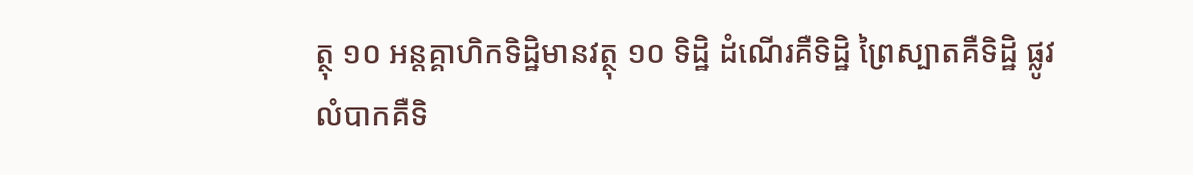ត្ថុ ១០ អន្តគ្គាហិកទិដ្ឋិមានវត្ថុ ១០ ទិដ្ឋិ ដំណើរគឺទិដ្ឋិ ព្រៃស្បាតគឺទិដ្ឋិ ផ្លូវលំបាកគឺទិ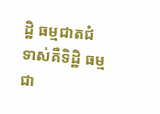ដ្ឋិ ធម្មជាតជំទាស់គឺទិដ្ឋិ ធម្មជា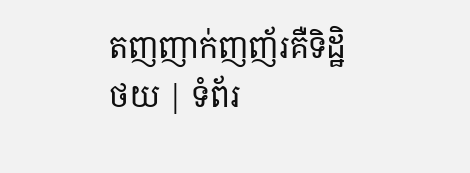តញញាក់ញញ័រគឺទិដ្ឋិ
ថយ | ទំព័រ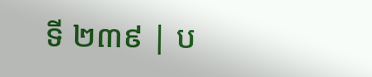ទី ២៣៩ | ប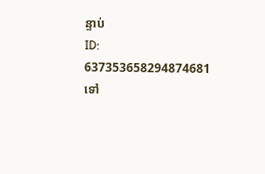ន្ទាប់
ID: 637353658294874681
ទៅ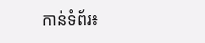កាន់ទំព័រ៖